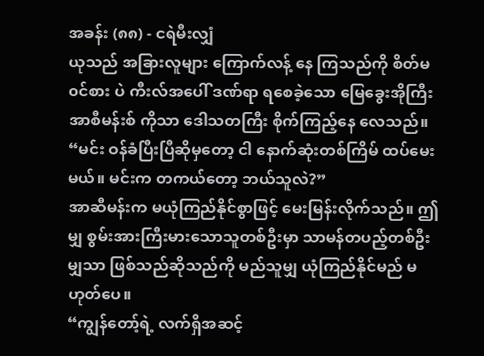အခန်း (၈၈) - ငရဲမီးလျှံ
ယုသည် အခြားလူများ ကြောက်လန့် နေ ကြသည်ကို စိတ်မ၀င်စား ပဲ ကီးလ်အပေါ် ဒဏ်ရာ ရစေခဲ့သော မြေခွေးအိုကြီး အာစီမန်းစ် ကိုသာ ဒေါသတကြီး စိုက်ကြည့်နေ လေသည်။
“မင်း ဝန်ခံပြီးပြီဆိုမှတော့ ငါ နောက်ဆုံးတစ်ကြိမ် ထပ်မေးမယ်။ မင်းက တကယ်တော့ ဘယ်သူလဲ?”
အာဆီမန်းက မယုံကြည်နိုင်စွာဖြင့် မေးမြန်းလိုက်သည်။ ဤမျှ စွမ်းအားကြီးမားသောသူတစ်ဦးမှာ သာမန်တပည့်တစ်ဦးမျှသာ ဖြစ်သည်ဆိုသည်ကို မည်သူမျှ ယုံကြည်နိုင်မည် မဟုတ်ပေ။
“ကျွန်တော့်ရဲ့ လက်ရှိအဆင့်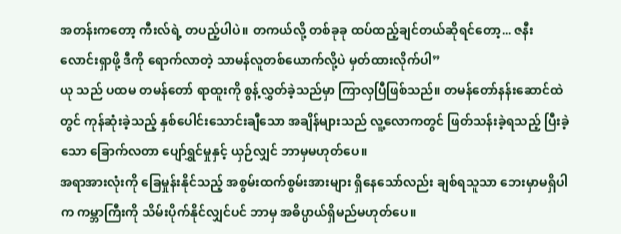အတန်းကတော့ ကီးလ်ရဲ့ တပည့်ပါပဲ။ တကယ်လို့ တစ်ခုခု ထပ်ထည့်ချင်တယ်ဆိုရင်တော့... ဇနီးလောင်းရှာဖို့ ဒီကို ရောက်လာတဲ့ သာမန်လူတစ်ယောက်လို့ပဲ မှတ်ထားလိုက်ပါ”
ယု သည် ပထမ တမန်တော် ရာထူးကို စွန့်လွှတ်ခဲ့သည်မှာ ကြာလှပြီဖြစ်သည်။ တမန်တော်နန်းဆောင်ထဲတွင် ကုန်ဆုံးခဲ့သည့် နှစ်ပေါင်းသောင်းချီသော အချိန်များသည် လူ့လောကတွင် ဖြတ်သန်းခဲ့ရသည့် ပြီးခဲ့သော ခြောက်လတာ ပျော်ရွှင်မှုနှင့် ယှဉ်လျှင် ဘာမှမဟုတ်ပေ။
အရာအားလုံးကို ခြေမှုန်းနိုင်သည့် အစွမ်းထက်စွမ်းအားများ ရှိနေသော်လည်း ချစ်ရသူသာ ဘေးမှာမရှိပါက ကမ္ဘာကြီးကို သိမ်းပိုက်နိုင်လျှင်ပင် ဘာမှ အဓိပ္ပာယ်ရှိမည်မဟုတ်ပေ။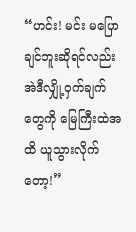“ဟင်း! မင်း မပြောချင်ဘူးဆိုရင်လည်း အဲဒီလျှို့ဝှက်ချက်တွေကို မြေကြီးထဲအထိ ယူသွားလိုက်တော့!”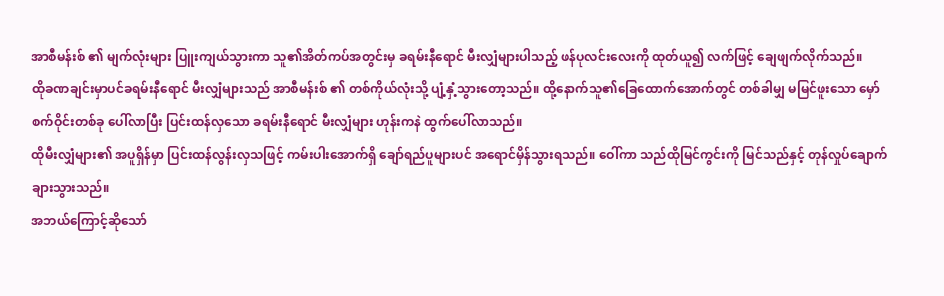အာစီမန်းစ် ၏ မျက်လုံးများ ပြူးကျယ်သွားကာ သူ၏အိတ်ကပ်အတွင်းမှ ခရမ်းနီရောင် မီးလျှံများပါသည့် ဖန်ပုလင်းလေးကို ထုတ်ယူ၍ လက်ဖြင့် ချေဖျက်လိုက်သည်။
ထိုခဏချင်းမှာပင်ခရမ်းနီရောင် မီးလျှံများသည် အာစီမန်းစ် ၏ တစ်ကိုယ်လုံးသို့ ပျံ့နှံ့သွားတော့သည်။ ထို့နောက်သူ၏ခြေထောက်အောက်တွင် တစ်ခါမျှ မမြင်ဖူးသော မှော်စက်ဝိုင်းတစ်ခု ပေါ်လာပြီး ပြင်းထန်လှသော ခရမ်းနီရောင် မီးလျှံများ ဟုန်းကနဲ ထွက်ပေါ်လာသည်။
ထိုမီးလျှံများ၏ အပူရှိန်မှာ ပြင်းထန်လွန်းလှသဖြင့် ကမ်းပါးအောက်ရှိ ချော်ရည်ပူများပင် အရောင်မှိန်သွားရသည်။ ဝေါ်ကာ သည်ထိုမြင်ကွင်းကို မြင်သည်နှင့် တုန်လှုပ်ချောက်ချားသွားသည်။
အဘယ်ကြောင့်ဆိုသော်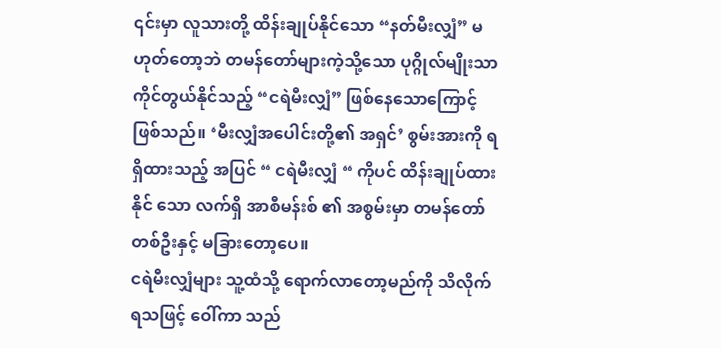၎င်းမှာ လူသားတို့ ထိန်းချုပ်နိုင်သော “နတ်မီးလျှံ” မဟုတ်တော့ဘဲ တမန်တော်များကဲ့သို့သော ပုဂ္ဂိုလ်မျိုးသာ ကိုင်တွယ်နိုင်သည့် “ငရဲမီးလျှံ” ဖြစ်နေသောကြောင့် ဖြစ်သည်။ ‘မီးလျှံအပေါင်းတို့၏ အရှင်’ စွမ်းအားကို ရရှိထားသည့် အပြင် “ ငရဲမီးလျှံ “ ကိုပင် ထိန်းချုပ်ထားနိုင် သော လက်ရှိ အာစီမန်းစ် ၏ အစွမ်းမှာ တမန်တော်တစ်ဦးနှင့် မခြားတော့ပေ။
ငရဲမီးလျှံများ သူ့ထံသို့ ရောက်လာတော့မည်ကို သိလိုက်ရသဖြင့် ဝေါ်ကာ သည်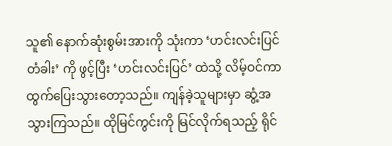သူ၏ နောက်ဆုံးစွမ်းအားကို သုံးကာ ‘ဟင်းလင်းပြင်တံခါး’ ကို ဖွင့်ပြီး ‘ဟင်းလင်းပြင်’ ထဲသို့ လိမ့်ဝင်ကာ ထွက်ပြေးသွားတော့သည်။ ကျန်ခဲ့သူများမှာ ဆွံ့အသွားကြသည်။ ထိုမြင်ကွင်းကို မြင်လိုက်ရသည့် ရိုင်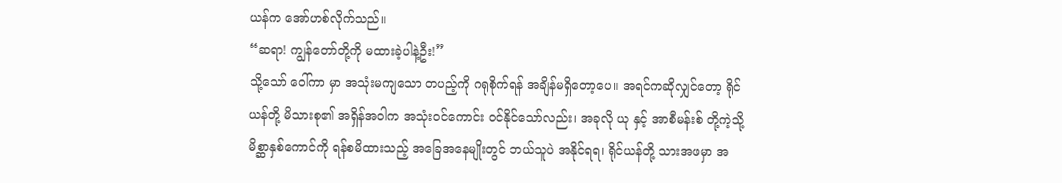ယန်က အော်ဟစ်လိုက်သည်။
“ဆရာ! ကျွန်တော်တို့ကို မထားခဲ့ပါနဲ့ဦး!”
သို့သော် ဝေါ်ကာ မှာ အသုံးမကျသော တပည့်ကို ဂရုစိုက်ရန် အချိန်မရှိတော့ပေ။ အရင်ကဆိုလျှင်တော့ ရိုင်ယန်တို့ မိသားစု၏ အရှိန်အဝါက အသုံးဝင်ကောင်း ဝင်နိုင်သော်လည်း၊ အခုလို ယု နှင့် အာစီမန်းစ် တို့ကဲ့သို့ မိစ္ဆာနှစ်ကောင်ကို ရန်စမိထားသည့် အခြေအနေမျိုးတွင် ဘယ်သူပဲ အနိုင်ရရ၊ ရိုင်ယန်တို့ သားအဖမှာ အ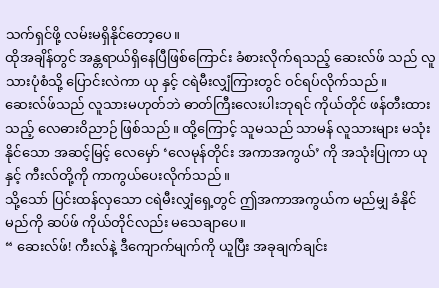သက်ရှင်ဖို့ လမ်းမရှိနိုင်တော့ပေ။
ထိုအချိန်တွင် အန္တရာယ်ရှိနေပြီဖြစ်ကြောင်း ခံစားလိုက်ရသည့် ဆေးလ်ဖ် သည် လူသားပုံစံသို့ ပြောင်းလဲကာ ယု နှင့် ငရဲမီးလျှံကြားတွင် ဝင်ရပ်လိုက်သည်။ ဆေးလ်ဖ်သည် လူသားမဟုတ်ဘဲ ဓာတ်ကြီးလေးပါးဘုရင် ကိုယ်တိုင် ဖန်တီးထားသည့် လေဓားဝိညာဉ် ဖြစ်သည်။ ထို့ကြောင့် သူမသည် သာမန် လူသားများ မသုံးနိုင်သော အဆင့်မြင့် လေမှော် ‘လေမုန်တိုင်း အကာအကွယ်’ ကို အသုံးပြုကာ ယုနှင့် ကီးလ်တို့ကို ကာကွယ်ပေးလိုက်သည်။
သို့သော် ပြင်းထန်လှသော ငရဲမီးလျှံရှေ့တွင် ဤအကာအကွယ်က မည်မျှ ခံနိုင်မည်ကို ဆပ်ဖ် ကိုယ်တိုင်လည်း မသေချာပေ။
“ ဆေးလ်ဖ်! ကီးလ်နဲ့ ဒီကျောက်မျက်ကို ယူပြီး အခုချက်ချင်း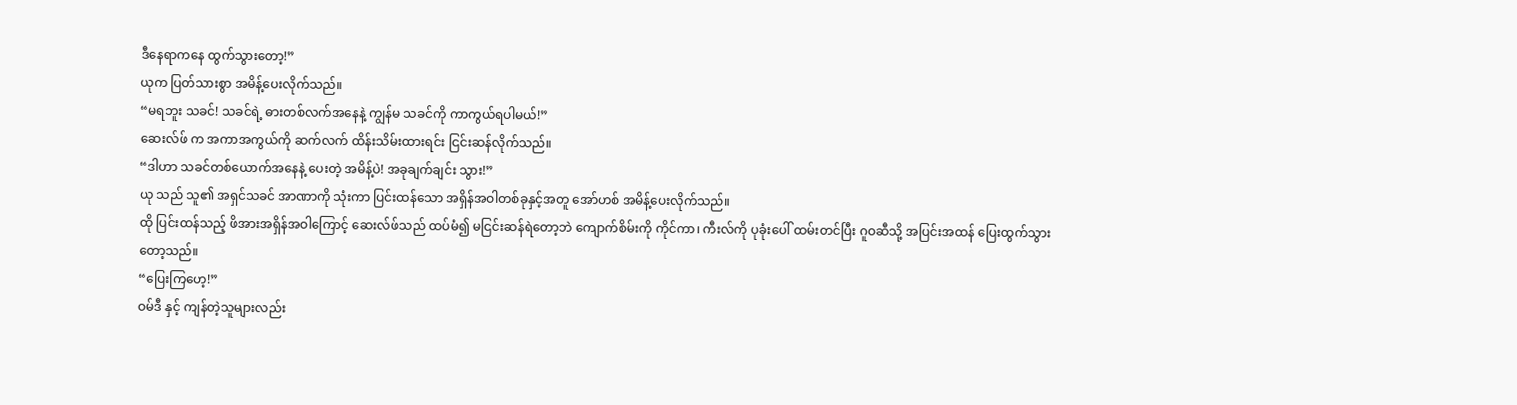ဒီနေရာကနေ ထွက်သွားတော့!”
ယုက ပြတ်သားစွာ အမိန့်ပေးလိုက်သည်။
“မရဘူး သခင်! သခင်ရဲ့ ဓားတစ်လက်အနေနဲ့ ကျွန်မ သခင်ကို ကာကွယ်ရပါမယ်!”
ဆေးလ်ဖ် က အကာအကွယ်ကို ဆက်လက် ထိန်းသိမ်းထားရင်း ငြင်းဆန်လိုက်သည်။
“ဒါဟာ သခင်တစ်ယောက်အနေနဲ့ ပေးတဲ့ အမိန့်ပဲ! အခုချက်ချင်း သွား!”
ယု သည် သူ၏ အရှင်သခင် အာဏာကို သုံးကာ ပြင်းထန်သော အရှိန်အဝါတစ်ခုနှင့်အတူ အော်ဟစ် အမိန့်ပေးလိုက်သည်။
ထို ပြင်းထန်သည့် ဖိအားအရှိန်အဝါကြောင့် ဆေးလ်ဖ်သည် ထပ်မံ၍ မငြင်းဆန်ရဲတော့ဘဲ ကျောက်စိမ်းကို ကိုင်ကာ၊ ကီးလ်ကို ပုခုံးပေါ် ထမ်းတင်ပြီး ဂူဝဆီသို့ အပြင်းအထန် ပြေးထွက်သွားတော့သည်။
“ပြေးကြဟေ့!”
ဝမ်ဒီ နှင့် ကျန်တဲ့သူများလည်း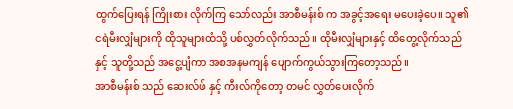ထွက်ပြေးရန် ကြိုးစား လိုက်ကြ သော်လည်း အာစီမန်းစ် က အခွင့်အရေး မပေးခဲ့ပေ။ သူ၏ ငရဲမီးလျှံများကို ထိုသူများထံသို့ ပစ်လွှတ်လိုက်သည်။ ထိုမီးလျှံများနှင့် ထိတွေ့လိုက်သည်နှင့် သူတို့သည် အငွေ့ပျံကာ အစအနမကျန် ပျောက်ကွယ်သွားကြတော့သည်။
အာစီမန်းစ် သည် ဆေးလ်ဖ် နှင့် ကီးလ်ကိုတော့ တမင် လွှတ်ပေးလိုက်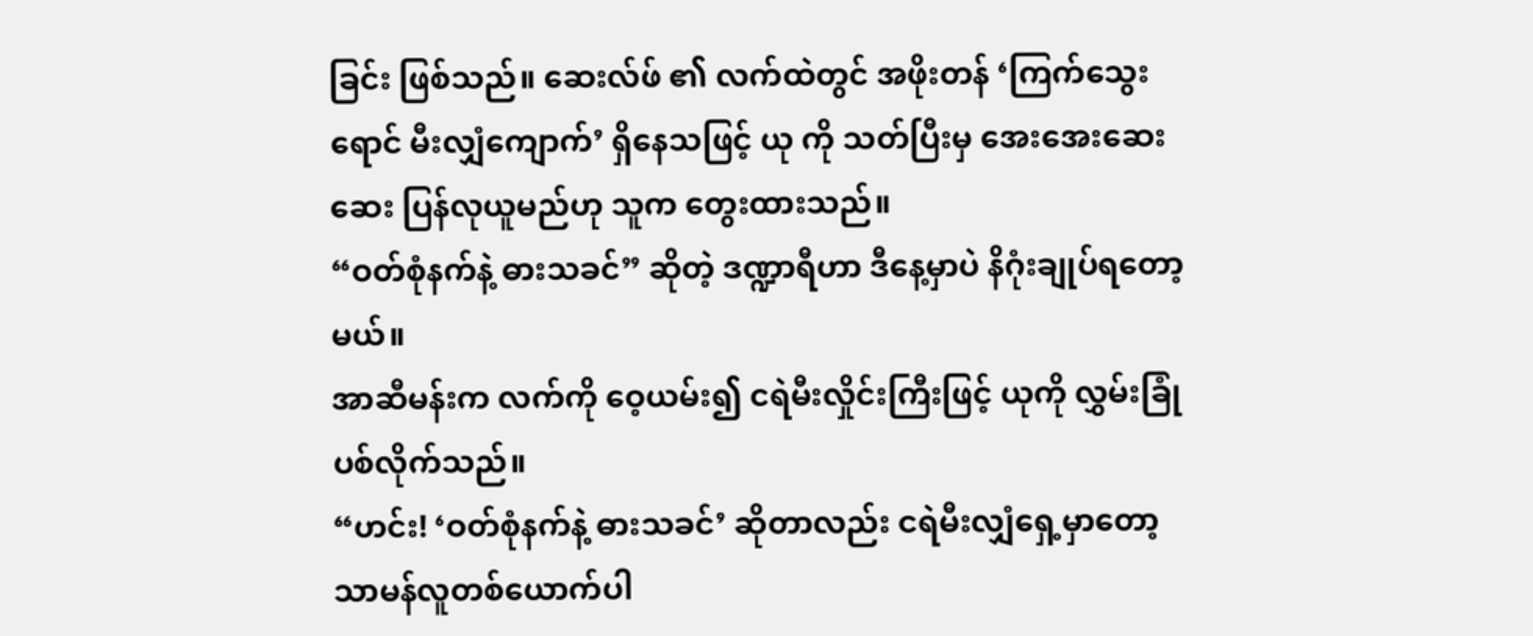ခြင်း ဖြစ်သည်။ ဆေးလ်ဖ် ၏ လက်ထဲတွင် အဖိုးတန် ‘ကြက်သွေးရောင် မီးလျှံကျောက်’ ရှိနေသဖြင့် ယု ကို သတ်ပြီးမှ အေးအေးဆေးဆေး ပြန်လုယူမည်ဟု သူက တွေးထားသည်။
“ဝတ်စုံနက်နဲ့ ဓားသခင်” ဆိုတဲ့ ဒဏ္ဍာရီဟာ ဒီနေ့မှာပဲ နိဂုံးချုပ်ရတော့မယ်။
အာဆီမန်းက လက်ကို ဝေ့ယမ်း၍ ငရဲမီးလှိုင်းကြီးဖြင့် ယုကို လွှမ်းခြုံပစ်လိုက်သည်။
“ဟင်း! ‘ဝတ်စုံနက်နဲ့ ဓားသခင်’ ဆိုတာလည်း ငရဲမီးလျှံရှေ့မှာတော့ သာမန်လူတစ်ယောက်ပါ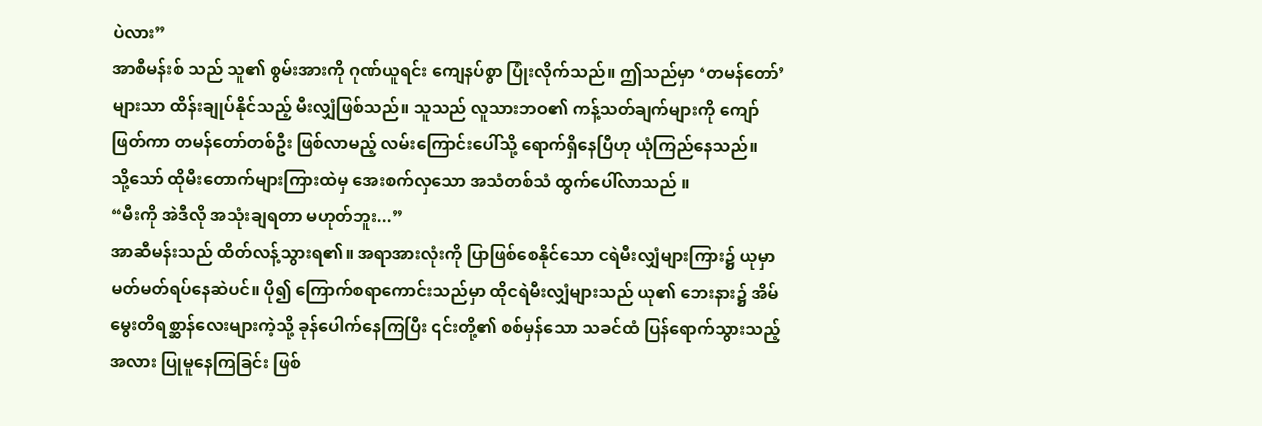ပဲလား”
အာစီမန်းစ် သည် သူ၏ စွမ်းအားကို ဂုဏ်ယူရင်း ကျေနပ်စွာ ပြုံးလိုက်သည်။ ဤသည်မှာ ‘တမန်တော်’ များသာ ထိန်းချုပ်နိုင်သည့် မီးလျှံဖြစ်သည်။ သူသည် လူသားဘဝ၏ ကန့်သတ်ချက်များကို ကျော်ဖြတ်ကာ တမန်တော်တစ်ဦး ဖြစ်လာမည့် လမ်းကြောင်းပေါ်သို့ ရောက်ရှိနေပြီဟု ယုံကြည်နေသည်။
သို့သော် ထိုမီးတောက်များကြားထဲမှ အေးစက်လှသော အသံတစ်သံ ထွက်ပေါ်လာသည် ။
“မီးကို အဲဒီလို အသုံးချရတာ မဟုတ်ဘူး...”
အာဆီမန်းသည် ထိတ်လန့်သွားရ၏။ အရာအားလုံးကို ပြာဖြစ်စေနိုင်သော ငရဲမီးလျှံများကြား၌ ယုမှာ မတ်မတ်ရပ်နေဆဲပင်။ ပို၍ ကြောက်စရာကောင်းသည်မှာ ထိုငရဲမီးလျှံများသည် ယု၏ ဘေးနား၌ အိမ်မွေးတိရစ္ဆာန်လေးများကဲ့သို့ ခုန်ပေါက်နေကြပြီး ၎င်းတို့၏ စစ်မှန်သော သခင်ထံ ပြန်ရောက်သွားသည့်အလား ပြုမူနေကြခြင်း ဖြစ်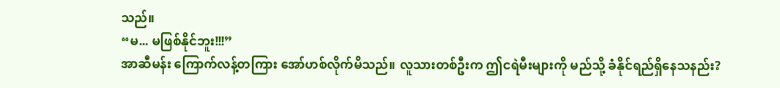သည်။
“မ... မဖြစ်နိုင်ဘူး!!!”
အာဆီမန်း ကြောက်လန့်တကြား အော်ဟစ်လိုက်မိသည်။ လူသားတစ်ဦးက ဤငရဲမီးများကို မည်သို့ ခံနိုင်ရည်ရှိနေသနည်း?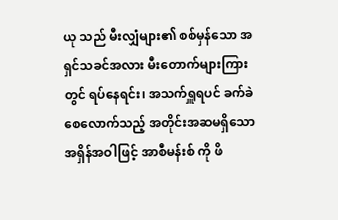ယု သည် မီးလျှံများ၏ စစ်မှန်သော အရှင်သခင်အလား မီးတောက်များကြားတွင် ရပ်နေရင်း၊ အသက်ရှူရပင် ခက်ခဲစေလောက်သည့် အတိုင်းအဆမရှိသော အရှိန်အဝါဖြင့် အာစီမန်းစ် ကို ဖိ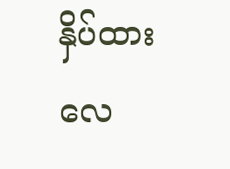နှိပ်ထားလေ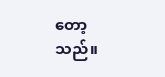တော့သည်။